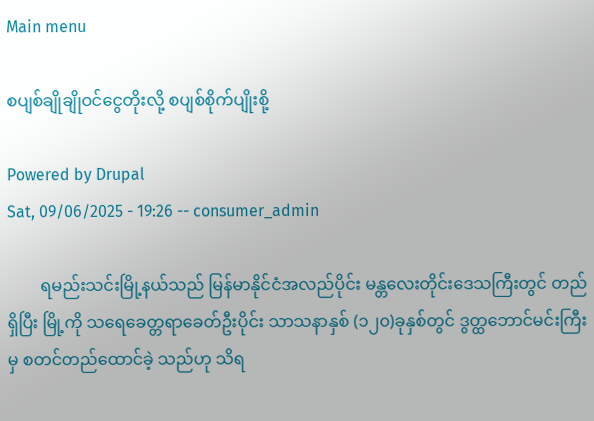Main menu

စပျစ်ချိုချိုဝင်ငွေတိုးလို့ စပျစ်စိုက်ပျိုးစို့

Powered by Drupal
Sat, 09/06/2025 - 19:26 -- consumer_admin

        ရမည်းသင်းမြို့နယ်သည် မြန်မာနိုင်ငံအလည်ပိုင်း မန္တလေးတိုင်းဒေသကြီးတွင် တည်ရှိပြီး မြို့ကို သရေခေတ္တရာခေတ်ဦးပိုင်း သာသနာနှစ် (၁၂၀)ခုနှစ်တွင် ဒွတ္ထဘောင်မင်းကြီးမှ စတင်တည်ထောင်ခဲ့ သည်ဟု သိရ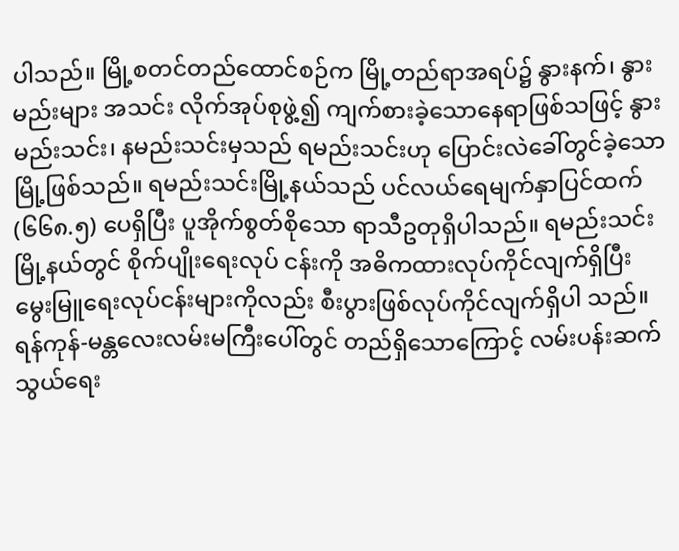ပါသည်။ မြို့စတင်တည်ထောင်စဉ်က မြို့တည်ရာအရပ်၌ နွားနက်၊ နွားမည်းများ အသင်း လိုက်အုပ်စုဖွဲ့၍ ကျက်စားခဲ့သောနေရာဖြစ်သဖြင့် နွားမည်းသင်း၊ နမည်းသင်းမှသည် ရမည်းသင်းဟု ပြောင်းလဲခေါ်တွင်ခဲ့သောမြို့ဖြစ်သည်။ ရမည်းသင်းမြို့နယ်သည် ပင်လယ်ရေမျက်နှာပြင်ထက် (၆၆၈.၅) ပေရှိပြီး ပူအိုက်စွတ်စိုသော ရာသီဥတုရှိပါသည်။ ရမည်းသင်းမြို့နယ်တွင် စိုက်ပျိုးရေးလုပ် ငန်းကို အဓိကထားလုပ်ကိုင်လျက်ရှိပြီး မွေးမြူရေးလုပ်ငန်းများကိုလည်း စီးပွားဖြစ်လုပ်ကိုင်လျက်ရှိပါ သည်။ ရန်ကုန်-မန္တလေးလမ်းမကြီးပေါ်တွင် တည်ရှိသောကြောင့် လမ်းပန်းဆက်သွယ်ရေး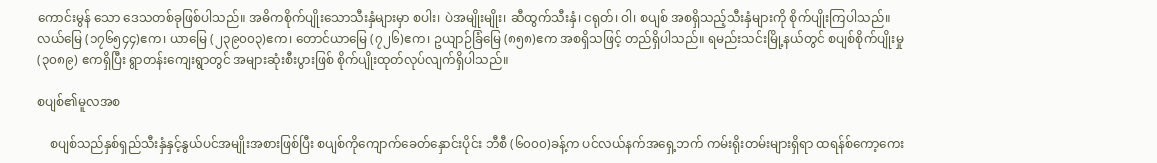ကောင်းမွန် သော ဒေသတစ်ခုဖြစ်ပါသည်။ အဓိကစိုက်ပျိုးသောသီးနှံများမှာ စပါး၊ ပဲအမျိုးမျိုး၊ ဆီထွက်သီးနှံ၊ ငရုတ်၊ ဝါ၊ စပျစ် အစရှိသည့်သီးနှံများကို စိုက်ပျိုးကြပါသည်။ လယ်မြေ (၁၇၆၅၄၄)ဧက၊ ယာမြေ (၂၃၉၀၀၃)ဧက၊ တောင်ယာမြေ (၇၂၆)ဧက၊ ဥယျာဉ်ခြံမြေ (၈၅၈)ဧက အစရှိသဖြင့် တည်ရှိပါသည်။ ရမည်းသင်းမြို့နယ်တွင် စပျစ်စိုက်ပျိုးမှု (၃၀၈၉) ဧကရှိပြီး ရွာတန်းကျေးရွာတွင် အများဆုံးစီးပွားဖြစ် စိုက်ပျိုးထုတ်လုပ်လျက်ရှိပါသည်။

စပျစ်၏မူလအစ

    စပျစ်သည်နှစ်ရှည်သီးနှံနှင့်နွယ်ပင်အမျိုးအစားဖြစ်ပြီး စပျစ်ကိုကျောက်ခေတ်နှောင်းပိုင်း ဘီစီ (၆၀၀၀)ခန့်က ပင်လယ်နက်အရှေ့ဘက် ကမ်းရိုးတမ်းများရှိရာ ထရန်စ်ကော့ကေး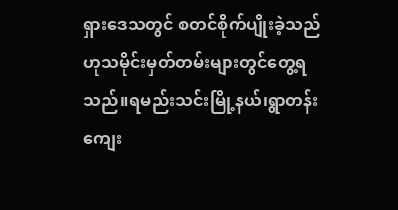ရှားဒေသတွင် စတင်စိုက်ပျိုးခဲ့သည် ဟုသမိုင်းမှတ်တမ်းများတွင်တွေ့ရသည်။ရမည်းသင်းမြို့နယ်၊ရွာတန်းကျေး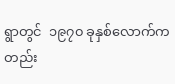ရွာတွင်  ၁၉၇၀ ခုနှစ်လောက်ကတည်း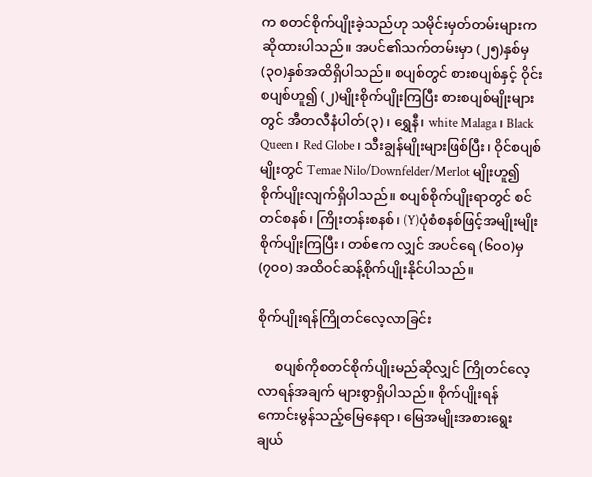က စတင်စိုက်ပျိုးခဲ့သည်ဟု သမိုင်းမှတ်တမ်းများကဆိုထားပါသည်။ အပင်၏သက်တမ်းမှာ (၂၅)နှစ်မှ (၃၀)နှစ်အထိရှိပါသည်။ စပျစ်တွင် စားစပျစ်နှင့် ဝိုင်းစပျစ်ဟူ၍ (၂)မျိုးစိုက်ပျိုးကြပြီး စားစပျစ်မျိုးများတွင် အီတလီနံပါတ်(၃)၊ ရွှေနီ၊ white Malaga၊ Black Queen၊ Red Globe၊ သီးချွန်မျိုးများဖြစ်ပြီး၊ ဝိုင်စပျစ်မျိုးတွင် Temae Nilo/Downfelder/Merlot မျိုးဟူ၍ စိုက်ပျိုးလျက်ရှိပါသည်။ စပျစ်စိုက်ပျိုးရာတွင် စင်တင်စနစ်၊ ကြိုးတန်းစနစ်၊ (Y)ပုံစံစနစ်ဖြင့်အမျိုးမျိုး စိုက်ပျိုးကြပြီး၊ တစ်ဧက လျှင် အပင်ရေ (၆၀၀)မှ (၇၀၀) အထိဝင်ဆန့်စိုက်ပျိုးနိုင်ပါသည်။

စိုက်ပျိုးရန်ကြိုတင်လေ့လာခြင်း

     စပျစ်ကိုစတင်စိုက်ပျိုးမည်ဆိုလျှင် ကြိုတင်လေ့လာရန်အချက် များစွာရှိပါသည်။ စိုက်ပျိုးရန် ကောင်းမွန်သည့်မြေနေရာ၊ မြေအမျိုးအစားရွေးချယ်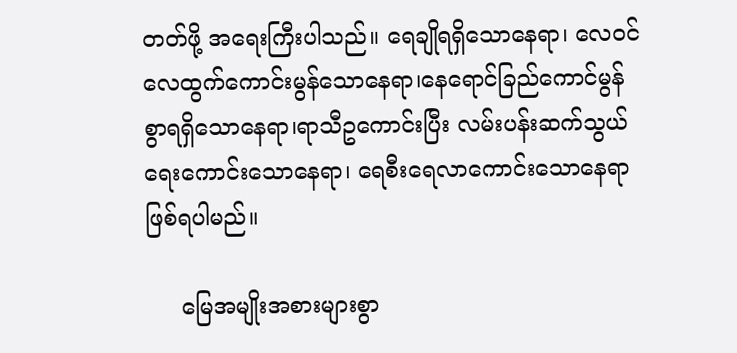တတ်ဖို့ အရေးကြီးပါသည်။ ရေချိုရရှိသောနေရာ၊ လေဝင်လေထွက်ကောင်းမွန်သောနေရာ၊နေရောင်ခြည်ကောင်မွန်စွာရရှိသောနေရာ၊ရာသီဥကောင်းပြီး လမ်းပန်းဆက်သွယ်ရေးကောင်းသောနေရာ၊ ရေစီးရေလာကောင်းသောနေရာဖြစ်ရပါမည်။

     မြေအမျိုးအစားများစွာ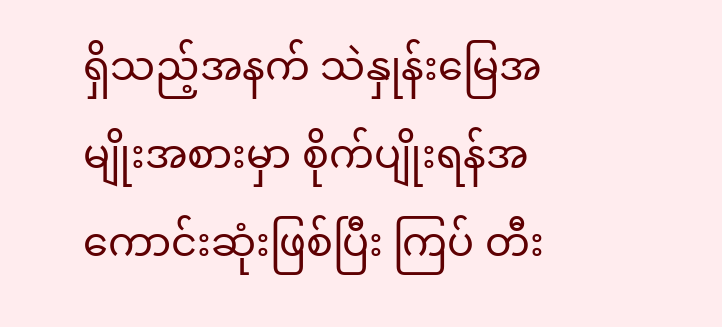ရှိသည့်အနက် သဲနှုန်းမြေအမျိုးအစားမှာ စိုက်ပျိုးရန်အကောင်းဆုံးဖြစ်ပြီး ကြပ် တီး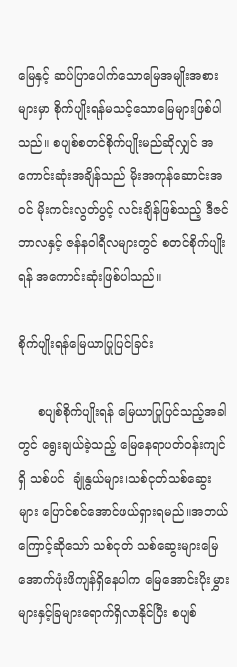မြေနှင့် ဆပ်ပြာပေါက်သောမြေအမျိုးအစားများမှာ စိုက်ပျိုးရန်မသင့်သောမြေများဖြစ်ပါသည်။ စပျစ်စတင်စိုက်ပျိုးမည်ဆိုလျှင် အကောင်းဆုံးအချိန်သည် မိုးအကုန်ဆောင်းအဝင် မိုးကင်းလွတ်ပွင့် လင်းချိန်ဖြစ်သည့် ဒီဇင်ဘာလနှင့် ဇန်နဝါရီလများတွင် စတင်စိုက်ပျိုးရန် အကောင်းဆုံးဖြစ်ပါသည်။

စိုက်ပျိုးရန်မြေယာပြုပြင်ခြင်း

     စပျစ်စိုက်ပျိုးရန် မြေယာပြုပြင်သည့်အခါတွင် ရွေးချယ်ခဲ့သည့် မြေနေရာပတ်ဝန်းကျင်ရှိ သစ်ပင်  ချုံနွယ်များ၊သစ်ငုတ်သစ်ဆွေးများ ပြောင်စင်အောင်ဖယ်ရှားရမည်။အဘယ်ကြောင့်ဆိုသော် သစ်ငုတ် သစ်ဆွေးများမြေအောက်ဖုံးဖိကျန်ရှိနေပါက မြေအောင်းပိုးမွှားများနှင့်ခြများရောက်ရှိလာနိုင်ပြီး စပျစ်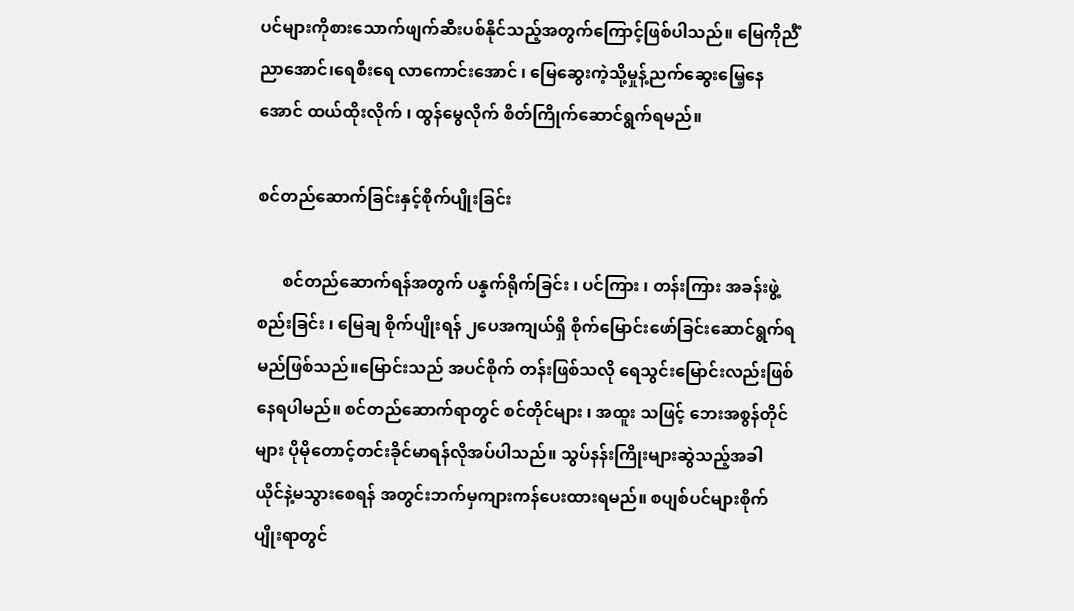ပင်များကိုစားသောက်ဖျက်ဆီးပစ်နိုင်သည့်အတွက်ကြောင့်ဖြစ်ပါသည်။ မြေကိုညီံညာအောင်၊ရေစီးရေ လာကောင်းအောင် ၊ မြေဆွေးကဲ့သို့မှုန့်ညက်ဆွေးမြေ့နေအောင် ထယ်ထိုးလိုက် ၊ ထွန်မွေလိုက် စိတ်ကြိုက်ဆောင်ရွက်ရမည်။

စင်တည်ဆောက်ခြင်းနှင့်စိုက်ပျိုးခြင်း

      စင်တည်ဆောက်ရန်အတွက် ပန္နက်ရိုက်ခြင်း ၊ ပင်ကြား ၊ တန်းကြား အခန်းဖွဲ့စည်းခြင်း ၊ မြေချ စိုက်ပျိုးရန် ၂ပေအကျယ်ရှိ စိုက်မြောင်းဖော်ခြင်းဆောင်ရွက်ရမည်ဖြစ်သည်။မြောင်းသည် အပင်စိုက် တန်းဖြစ်သလို ရေသွင်းမြောင်းလည်းဖြစ်နေရပါမည်။ စင်တည်ဆောက်ရာတွင် စင်တိုင်များ ၊ အထူး သဖြင့် ဘေးအစွန်တိုင်များ ပိုမိုတောင့်တင်းခိုင်မာရန်လိုအပ်ပါသည်။ သွပ်နန်းကြိုးများဆွဲသည့်အခါ ယိုင်နဲ့မသွားစေရန် အတွင်းဘက်မှကျားကန်ပေးထားရမည်။ စပျစ်ပင်များစိုက်ပျိုးရာတွင်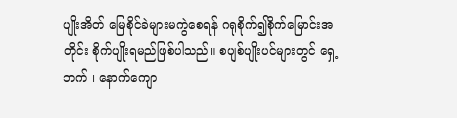ပျိုးအိတ် မြေစိုင်ခဲများမကွဲစေရန် ဂရုစိုက်၍စိုက်မြောင်းအတိုင်း စိုက်ပျိုးရမည်ဖြစ်ပါသည်။ စပျစ်ပျိုးပင်များတွင် ရှေ့ဘက် ၊ နောက်ကျော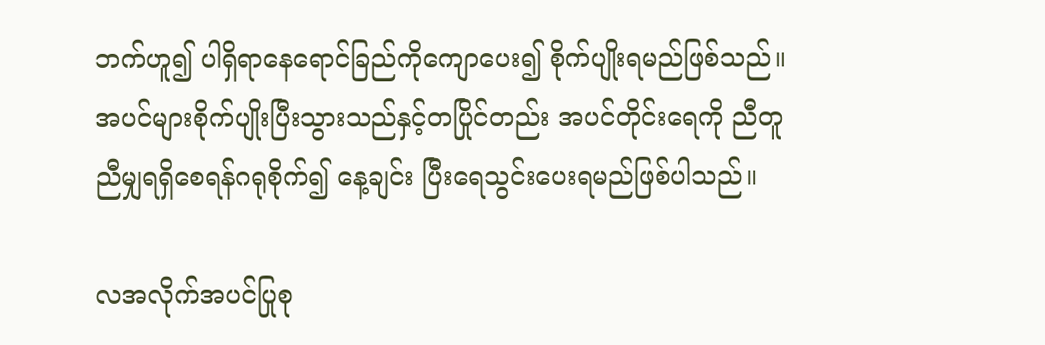ဘက်ဟူ၍ ပါရှိရာနေရောင်ခြည်ကိုကျောပေး၍ စိုက်ပျိုးရမည်ဖြစ်သည်။ အပင်များစိုက်ပျိုးပြီးသွားသည်နှင့်တပြိုင်တည်း အပင်တိုင်းရေကို ညီတူညီမျှရရှိစေရန်ဂရုစိုက်၍ နေ့ချင်း ပြီးရေသွင်းပေးရမည်ဖြစ်ပါသည်။

လအလိုက်အပင်ပြုစု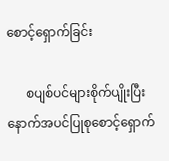စောင့်ရှောက်ခြင်း

      စပျစ်ပင်များစိုက်ပျိုးပြီး နောက်အပင်ပြုစုစောင့်ရှောက်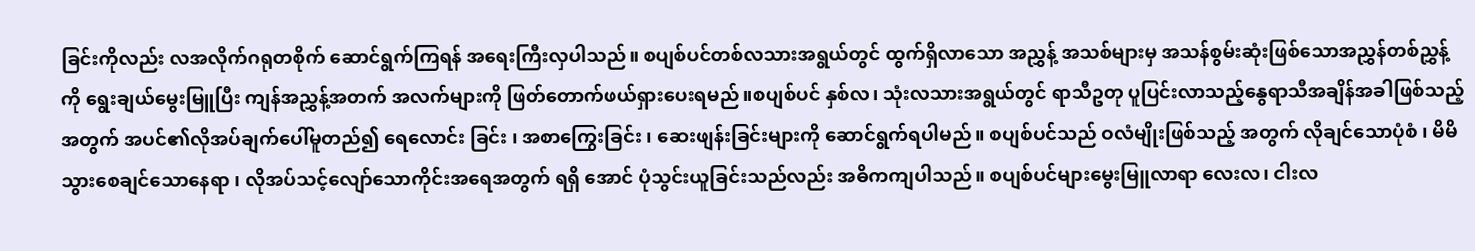ခြင်းကိုလည်း လအလိုက်ဂရုတစိုက် ဆောင်ရွက်ကြရန် အရေးကြီးလှပါသည်။ စပျစ်ပင်တစ်လသားအရွယ်တွင် ထွက်ရှိလာသော အညွှန့် အသစ်များမှ အသန်စွမ်းဆုံးဖြစ်သောအညွှန်တစ်ညွှန့်ကို ‌ရွေးချယ်မွေးမြူပြီး ကျန်အညွှန့်အတက် အလက်များကို ဖြတ်တောက်ဖယ်ရှားပေးရမည်။စပျစ်ပင် နှစ်လ၊ သုံးလသားအရွယ်တွင် ရာသီဥတု ပူပြင်းလာသည့်နွေရာသီအချိန်အခါဖြစ်သည့်အတွက် အပင်၏လိုအပ်ချက်ပေါ်မူတည်၍ ရေလောင်း ခြင်း ၊ အစာကြွေးခြင်း ၊ ဆေးဖျန်းခြင်းများကို ဆောင်ရွက်ရပါမည်။ စပျစ်ပင်သည် ဝလံမျိုးဖြစ်သည့် အတွက် လိုချင်သောပုံစံ ၊ မိမိသွားစေချင်သောနေရာ ၊ လိုအပ်သင့်လျော်သောကိုင်းအရေအတွက် ရရှိ အောင် ပုံသွင်းယူခြင်းသည်လည်း အဓိကကျပါသည်။ စပျစ်ပင်များမွေးမြူလာရာ လေးလ၊ ငါးလ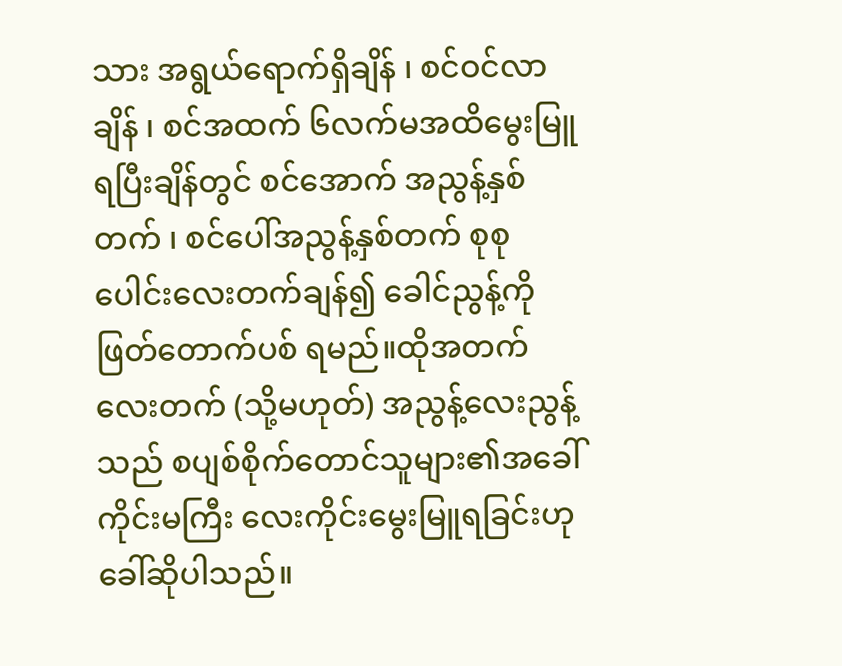သား အရွယ်ရောက်ရှိချိန် ၊ စင်ဝင်လာချိန် ၊ စင်အထက် ၆လက်မအထိမွေးမြူရပြီးချိန်တွင် စင်အောက် အညွန့်နှစ်တက် ၊ စင်ပေါ်အညွန့်နှစ်တက် စုစုပေါင်းလေးတက်ချန်၍ ခေါင်ညွန့်ကို ဖြတ်တောက်ပစ် ရမည်။ထိုအတက်လေးတက် (သို့မဟုတ်) အညွန့်လေးညွန့်သည် စပျစ်စိုက်တောင်သူများ၏အခေါ် ကိုင်းမကြီး လေးကိုင်းမွေးမြူရခြင်းဟုခေါ်ဆိုပါသည်။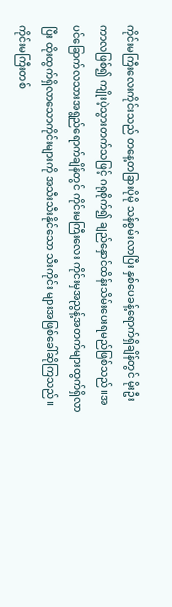ကိုင်းမကြီးလေးကိုင်းသည် တနေ့တခြားပိုမို သန်စွမ်းလာပြီး နှစ်ပေခန့်ရောက်ရှိချိန်တွင် မိုးဦးကာလဖြစ်၍ ကျိုးပဲ့သွားတက်သဖြင့် ဂရုစိုက်၍ ချည်နှောင်ထိန်းသိမ်းပေးရမည်ဖြစ်သည်။အပင်ခြောက်လသားအရွည်ရောက်ချိန်တွင် ကိုင်းမကြီးလေး ကိုင်းမှအညွန့်အတက်များထွက်ရှိလာပြီး ထိုးထွက်ရှိလာသောကိုင်းများကို အသီးသီးနိုင်သော သီးကိုင်း များအဖြစ်ခေါ်ဆိုကြသည်။ကိုင်းမကြီးတစ်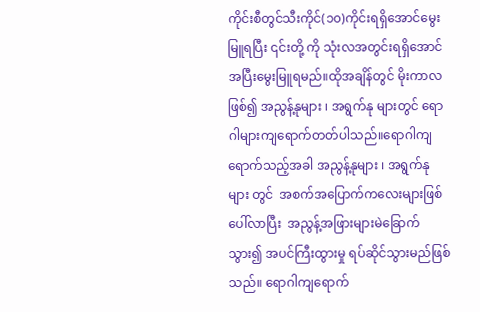ကိုင်းစီတွင်သီးကိုင်(၁၀)ကိုင်းရရှိအောင်မွေးမြူရပြီး ၎င်းတို့ ကို သုံးလအတွင်းရရှိအောင်အပြီးမွေးမြူရမည်။ထိုအချိန်တွင် မိုးကာလဖြစ်၍ အညွန့်နုများ ၊ အရွက်နု များတွင် ရောဂါများကျရောက်တတ်ပါသည်။ရောဂါကျရောက်သည့်အခါ အညွန့်နုများ ၊ အရွက်နုများ တွင်  အစက်အပြောက်ကလေးများဖြစ်ပေါ်လာပြီး  အညွန့်အဖြားများမဲခြောက်သွား၍ အပင်ကြီးထွားမှု ရပ်ဆိုင်သွားမည်ဖြစ်သည်။ ရောဂါကျရောက်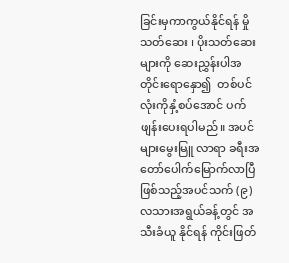ခြင်းမှကာကွယ်နိုင်ရန် မှိုသတ်ဆေး ၊ ပိုးသတ်ဆေးများကို ဆေးညွှန်းပါအတိုင်းရောနှော၍  တစ်ပင်လုံးကိုနှံ့စပ်အောင် ပက်ဖျန်းပေးရပါမည်။ အပင်များမွေးမြူ လာရာ ခရီးအတော်ပေါက်မြောက်လာပြီဖြစ်သည့်အပင်သက် (၉) လသားအရွယ်ခန့်တွင် အသီးခံယူ နိုင်ရန် ကိုင်းဖြတ်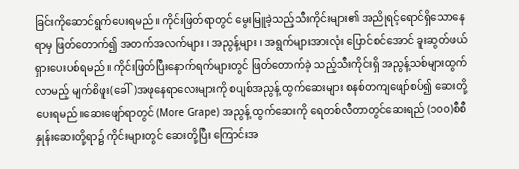ခြင်းကိုဆောင်ရွက်ပေးရမည်။ ကိုင်းဖြတ်ရာတွင် မွေးမြူခဲ့သည့်သီးကိုင်းများ၏ အညိုရင့်ရောင်ရှိသောနေရာမှ ဖြတ်တောက်၍ အတက်အလက်များ ၊ အညွန့်များ ၊ အရွက်များအားလုံး ပြောင်စင်အောင် ခူးဆွတ်ဖယ်ရှားပေးပစ်ရမည်။ ကိုင်းဖြတ်ပြီးနောက်ရက်များတွင် ဖြတ်တောက်ခဲ့ သည့်သီးကိုင်းရှိ အညွန့်သစ်များထွက်လာမည့် မျက်စိဖူး(ခေါ်)အဖုနေရာလေးများကို စပျစ်အညွန့် ထွက်ဆေးများ စနစ်တကျဖျော်စပ်၍ ဆေးတို့ပေးရမည်။ဆေးဖျော်ရာတွင် (More Grape) အညွန့် ထွက်ဆေးကို ရေတစ်လီတာတွင်ဆေးရည် (၁၀၀)စီစီနှုန်းဆေးတို့ရာ၌ ကိုင်းများတွင် ဆေးတို့ပြီး ကြောင်းအ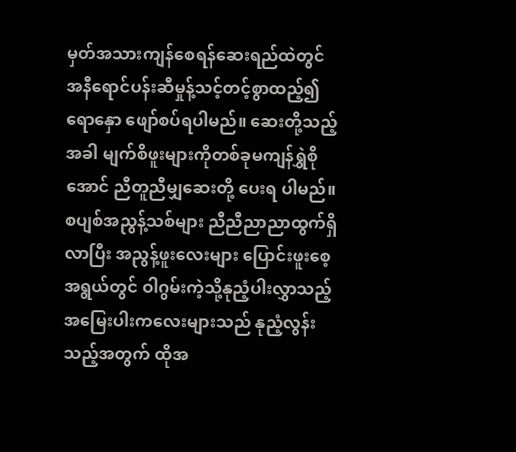မှတ်အသားကျန်စေရန်ဆေးရည်ထဲတွင် အနီရောင်ပန်းဆီမှုန့်သင့်တင့်စွာထည့်၍  ရောနှော ဖျော်စပ်ရပါမည်။ ဆေးတို့သည့်အခါ မျက်စိဖူးများကိုတစ်ခုမကျန်ရွှဲစိုအောင် ညီတူညီမျှဆေးတို့ ပေးရ ပါမည်။ စပျစ်အညွန့်သစ်များ ညီညီညာညာထွက်ရှိလာပြီး အညွန့်ဖူးလေးများ ပြောင်းဖူးစေ့ အရွယ်တွင် ဝါဂွမ်းကဲ့သို့နုညံ့ပါးလွှာသည့် အမြေးပါးကလေးများသည် နုညံ့လွန်းသည့်အတွက် ထိုအ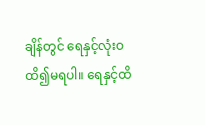ချိန်တွင် ရေနှင့်လုံးဝထိ၍မရပါ။ ရေနှင့်ထိ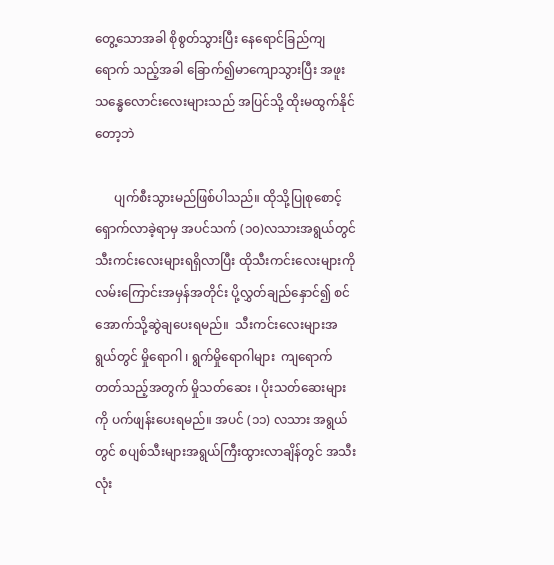တွေ့သောအခါ စိုစွတ်သွားပြီး နေရောင်ခြည်ကျရောက် သည့်အခါ ခြောက်၍မာကျောသွားပြီး အဖူးသန္ဓေလောင်းလေးများသည် အပြင်သို့ ထိုးမထွက်နိုင်တော့ဘဲ

      ပျက်စီးသွားမည်ဖြစ်ပါသည်။ ထိုသို့ပြုစုစောင့်ရှောက်လာခဲ့ရာမှ အပင်သက် (၁၀)လသားအရွယ်တွင် သီးကင်းလေးများရရှိလာပြီး ထိုသီးကင်းလေးများကို လမ်းကြောင်းအမှန်အတိုင်း ပို့လွှတ်ချည်နှောင်၍ စင်အောက်သို့ဆွဲချပေးရမည်။  သီးကင်းလေးများအရွယ်တွင် မှိုရောဂါ ၊ ရွက်မှိုရောဂါများ  ကျရောက် တတ်သည့်အတွက် မှိုသတ်ဆေး ၊ ပိုးသတ်ဆေးများကို ပက်ဖျန်းပေးရမည်။ အပင် (၁၁) လသား အရွယ်တွင် စပျစ်သီးများအရွယ်ကြီးထွားလာချိန်တွင် အသီးလုံး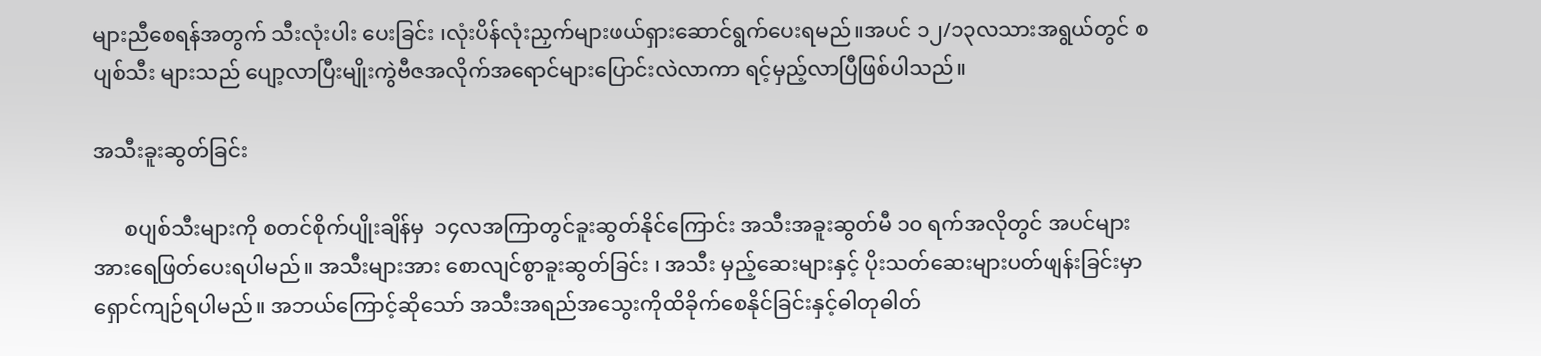များညီစေရန်အတွက် သီးလုံးပါး ပေးခြင်း ၊လုံးပိန်လုံးညှက်များဖယ်ရှားဆောင်ရွက်ပေးရမည်။အပင် ၁၂/၁၃လသားအရွယ်တွင် စပျစ်သီး များသည် ပျော့လာပြီးမျိုးကွဲဗီဇအလိုက်အရောင်များပြောင်းလဲလာကာ ရင့်မှည့်လာပြီဖြစ်ပါသည်။

အသီးခူးဆွတ်ခြင်း

      စပျစ်သီးများကို စတင်စိုက်ပျိုးချိန်မှ  ၁၄လအကြာတွင်ခူးဆွတ်နိုင်ကြောင်း အသီးအခူးဆွတ်မီ ၁၀ ရက်အလိုတွင် အပင်များအားရေဖြတ်ပေးရပါမည်။ အသီးများအား စောလျင်စွာခူးဆွတ်ခြင်း ၊ အသီး မှည့်ဆေးများနှင့် ပိုးသတ်ဆေးများပတ်ဖျန်းခြင်းမှာ ရှောင်ကျဉ်ရပါမည်။ အဘယ်ကြောင့်ဆိုသော် အသီးအရည်အသွေးကိုထိခိုက်စေနိုင်ခြင်းနှင့်ဓါတုဓါတ်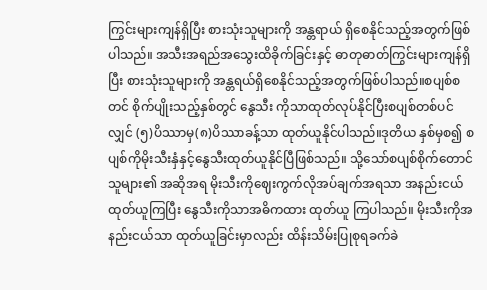ကြွင်းများကျန်ရှိပြီး စားသုံးသူများကို အန္တရာယ် ရှိစေနိုင်သည့်အတွက်ဖြစ်ပါသည်။ အသီးအရည်အသွေးထိခိုက်ခြင်းနှင့် ဓာတုဓာတ်ကြွင်းများကျန်ရှိပြီး စားသုံးသူများကို အန္တရယ်ရှိစေနိုင်သည့်အတွက်ဖြစ်ပါသည်။စပျစ်စတင် စိုက်ပျိုးသည့်နှစ်တွင် နွေသီး ကိုသာထုတ်လုပ်နိုင်ပြီးစပျစ်တစ်ပင်လျှင် (၅)ပိဿာမှ(၈)ပိဿာခန့်သာ ထုတ်ယူနိုင်ပါသည်။ဒုတိယ နှစ်မှစ၍ စပျစ်ကိုမိုးသီးနှံနှင့်နွေသီးထုတ်ယူနိုင်ပြီဖြစ်သည်။ သို့သော်စပျစ်စိုက်တောင်သူများ၏ အဆိုအရ မိုးသီးကိုဈေးကွက်လိုအပ်ချက်အရသာ အနည်းငယ်ထုတ်ယူကြပြီး နွေသီးကိုသာအဓိကထား ထုတ်ယူ ကြပါသည်။ မိုးသီးကိုအနည်းငယ်သာ ထုတ်ယူခြင်းမှာလည်း ထိန်းသိမ်းပြုစုရခက်ခဲ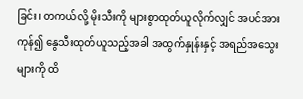ခြင်း၊ တကယ်လို့ မိုးသီးကို များစွာထုတ်ယူလိုက်လျှင် အပင်အားကုန်၍ နွေသီးထုတ်ယူသည့်အခါ အထွက်နှုန်းနှင့် အရည်အသွေးများကို ထိ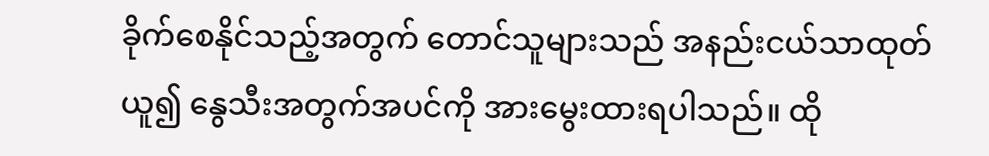ခိုက်စေနိုင်သည့်အတွက် တောင်သူများသည် အနည်းငယ်သာထုတ်ယူ၍ နွေသီးအတွက်အပင်ကို အားမွေးထားရပါသည်။ ထို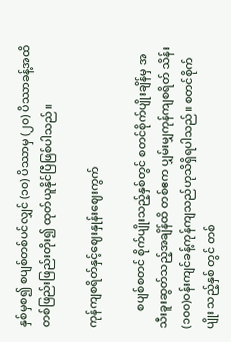နှစ်မှစ၍ စပျစ်တစ်ပင်လျှင် (၁၀) ပိဿာမှ (၂၀) ပိဿာခန့်အထိ တစ်ဖြည်းဖြည်းတိုး၍ ထုတ်ယူနိုင်ပြီဖြစ်ပါသည်။

ကုန်ကျစရိတ်နှင့်ဈေးနှုန်းဈေးကွက်

      စပျစ်စတင် စိုက်ပျိုးသည့်နှစ်တွင် စတင်စိုက်ပျိုးချိန်မှ အသီးခူးဆွတ်သည့်အချိန်ထိ တစ်ဧက ပျှမ်းမျှကုန်ကျစရိတ် သိန်း(၁၀၀)ဝန်းကျင်ခန့်ကုန်ကျသည်ဟုသိရှိရပါသည်။ စတင်စိုက်ပျိုး သည့်နှစ် တွင် တစ်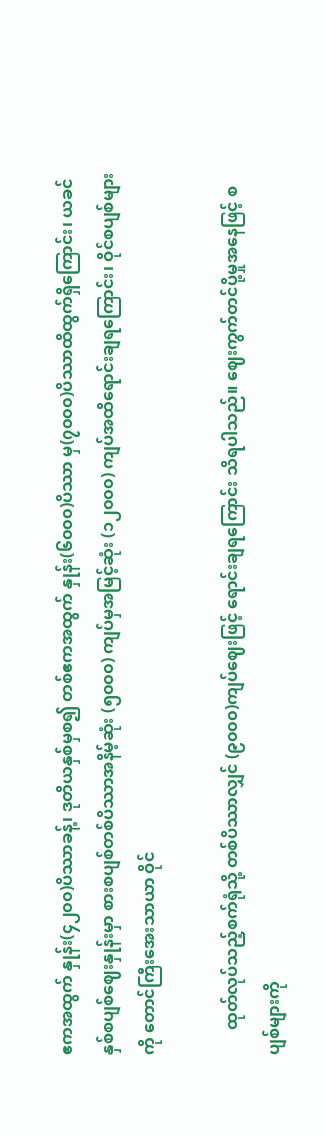ဧကအထွက် နှုန်း(၄၂၀၀)ပိဿာခန့်၊ ဒုတိယနှစ်မှစ၍ တစ်ဧကအထွက် နှုန်း(၆၀၀၀)ပိဿာ မှ(၇၀၀၀)ပိဿာထိထွက်ရှိကြောင်း၊ ယခင်နှစ်စပျစ်ဈေးနှုန်းမှာ စားစပျစ်တစ်ပိဿာအနိမ့်ဆုံး (၅၀၀၀) ကျပ်မှအမြင့်ဆုံး (၁၂၀၀၀) ကျပ်အထိရောင်းချရကြောင်း၊ ဝိုင်စပျစ်များကို တောင်ကြီးအေးသာယာ ဝိုင်

      ထုတ်လုပ်သည့်စက်ရုံသို့ တစ်ပိဿာလျှင် (၉၀၀၀)ကျပ်ဈေးဖြင့် ရောင်းချရကြောင်း သိရပါသည်။ ဈေးကွက်တင်ပို့မှုအနေဖြင့် စပျစ်များကို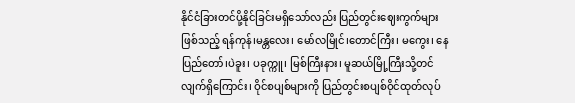နိုင်ငံခြားတင်ပို့နိုင်ခြင်းမရှိသော်လည်း ပြည်တွင်းဈေးကွက်များ ဖြစ်သည့် ရန်ကုန်၊မန္တလေး၊ မော်လမြိုင်၊တောင်ကြီး၊ မကွေး၊ နေပြည်တော်၊ပဲခူး၊ ပခုက္ကူ၊ မြစ်ကြီးနား၊ မူဆယ်မြို့ကြီးသို့တင်လျက်ရှိကြောင်း၊ ဝိုင်စပျစ်များကို ပြည်တွင်းစပျစ်ဝိုင်ထုတ်လုပ်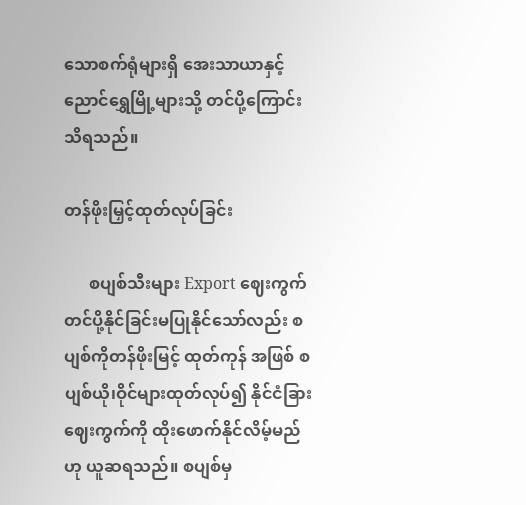သောစက်ရုံများရှိ အေးသာယာနှင့် ညောင်ရွှေမြို့များသို့ တင်ပို့ကြောင်းသိရသည်။

တန်ဖိုးမြှင့်ထုတ်လုပ်ခြင်း

      စပျစ်သီးများ Export ဈေးကွက်တင်ပို့နိုင်ခြင်းမပြုနိုင်သော်လည်း စပျစ်ကိုတန်ဖိုးမြင့် ထုတ်ကုန် အဖြစ် စပျစ်ယို၊ဝိုင်များထုတ်လုပ်၍ နိုင်ငံခြားဈေးကွက်ကို ထိုးဖောက်နိုင်လိမ့်မည်ဟု ယူဆရသည်။ စပျစ်မှ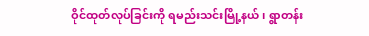ဝိုင်ထုတ်လုပ်ခြင်းကို ရမည်းသင်းမြို့နယ်၊ ရွာတန်း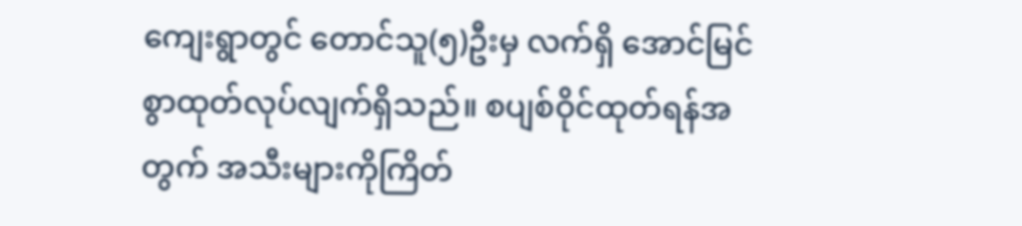ကျေးရွာတွင် တောင်သူ(၅)ဦးမှ လက်ရှိ အောင်မြင်စွာထုတ်လုပ်လျက်ရှိသည်။ စပျစ်ဝိုင်ထုတ်ရန်အတွက် အသီးများကိုကြိတ်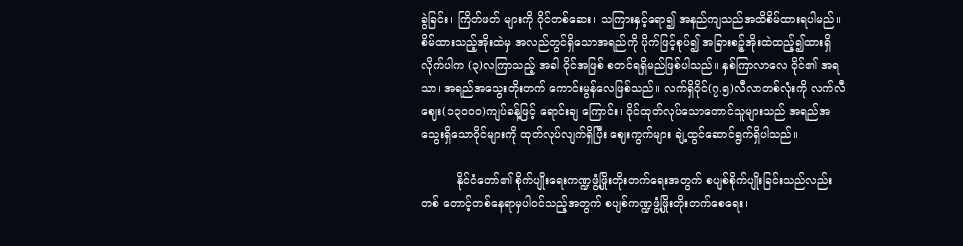ခွဲခြင်း၊ ကြိတ်ဖတ် များကို ဝိုင်တစ်ဆေး၊ သကြားနှင့်ရော၍ အနည်ကျသည်အထိစိမ်ထားရပါမည်။ စိမ်ထားသည့်အိုးထဲမှ အလည်တွင်ရှိသောအရည်ကို ပိုက်ဖြင့်စုပ်၍ အခြားစဉ့်အိုးထဲထည့်၍ထားရှိလိုက်ပါက (၃)လကြာသည့် အခါ ဝိုင်အဖြစ် စတင်ရရှိမည်ဖြစ်ပါသည်။ နှစ်ကြာလာလေ ဝိုင်၏ အရသာ၊ အရည်အသွေးတိုးတက် ကောင်းမွန်လေဖြစ်သည်။ လက်ရှိဝိုင်(၇.၅)လီလာတစ်လုံးကို လက်လီဈေး(၁၃၀၀၀)ကျပ်ခန့်ဖြင့် ရောင်းချ ကြောင်း၊ ဝိုင်ထုတ်လုပ်သောတောင်သူများသည် အရည်အသွေးရှိသောဝိုင်များကို ထုတ်လုပ်လျက်ရှိပြီး ဈေးကွက်များ ချဲ့ထွင်ဆောင်ရွက်ရှိပါသည်။

          နိုင်ငံတော်၏ စိုက်ပျိုးရေးကဏ္ဍဖွံ့ဖြိုးတိုးတက်ရေးအတွက် စပျစ်စိုက်ပျိုးခြင်းသည်လည်း တစ် တောင့်တစ်နေရာမှပါဝင်သည့်အတွက် စပျစ်ကဏ္ဍဖွံ့ဖြိုးတိုးတက်စေရေး၊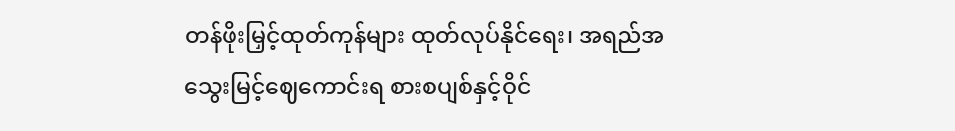တန်ဖိုးမြှင့်ထုတ်ကုန်များ ထုတ်လုပ်နိုင်ရေး၊ အရည်အသွေးမြင့်ဈေကောင်းရ စားစပျစ်နှင့်ဝိုင်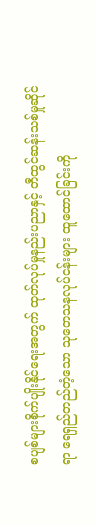စပျစ်များစိုက်ပျိုးနိုင်ရေးအတွက် ထုတ်လုပ်မှုနည်းပညာနှင့် တီထွင်ဆန်းသစ်မှုဆိုင်ရာ ရေရှည်တည်တံ့သော သုတေသနလုပ်ငန်းများ ထူထောင်ခြင်းကို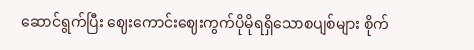ဆောင်ရွက်ပြီး ဈေးကောင်းဈေးကွက်ပိုမိုရရှိသောစပျစ်များ စိုက်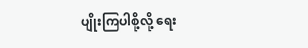ပျိုးကြပါစို့လို့ ရေး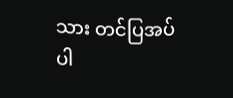သား တင်ပြအပ်ပါ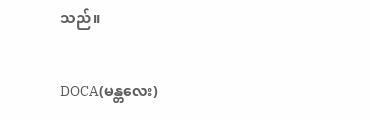သည်။

DOCA(မန္တလေး)